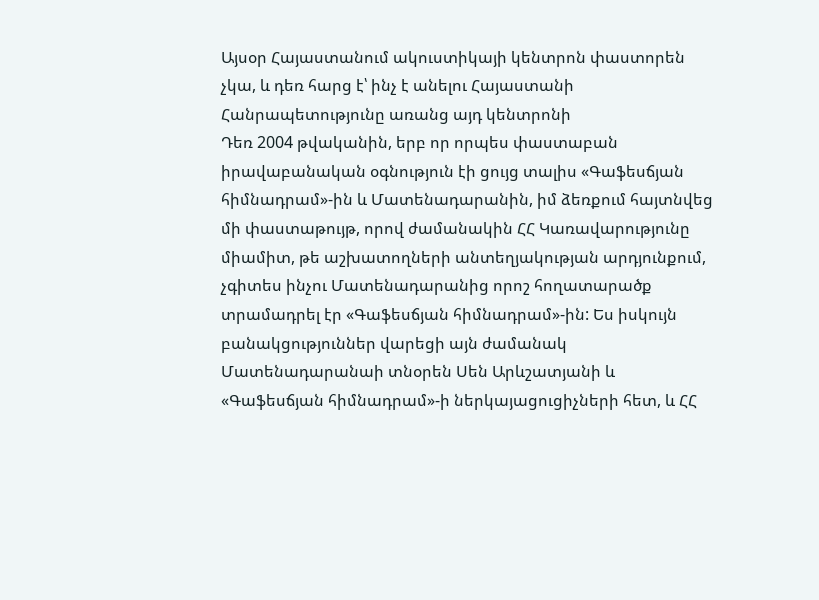Այսօր Հայաստանում ակուստիկայի կենտրոն փաստորեն չկա, և դեռ հարց է՝ ինչ է անելու Հայաստանի Հանրապետությունը առանց այդ կենտրոնի
Դեռ 2004 թվականին, երբ որ որպես փաստաբան իրավաբանական օգնություն էի ցույց տալիս «Գաֆեսճյան հիմնադրամ»-ին և Մատենադարանին, իմ ձեռքում հայտնվեց մի փաստաթույթ, որով ժամանակին ՀՀ Կառավարությունը միամիտ, թե աշխատողների անտեղյակության արդյունքում, չգիտես ինչու Մատենադարանից որոշ հողատարածք տրամադրել էր «Գաֆեսճյան հիմնադրամ»-ին: Ես իսկույն բանակցություններ վարեցի այն ժամանակ Մատենադարանաի տնօրեն Սեն Արևշատյանի և «Գաֆեսճյան հիմնադրամ»-ի ներկայացուցիչների հետ, և ՀՀ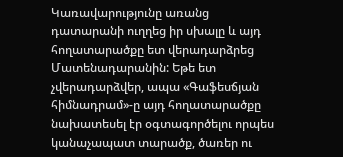Կառավարությունը առանց դատարանի ուղղեց իր սխալը և այդ հողատարածքը ետ վերադարձրեց Մատենադարանին: Եթե ետ չվերադարձվեր, ապա «Գաֆեսճյան հիմնադրամ»-ը այդ հողատարածքը նախատեսել էր օգտագործելու որպես կանաչապատ տարածք, ծառեր ու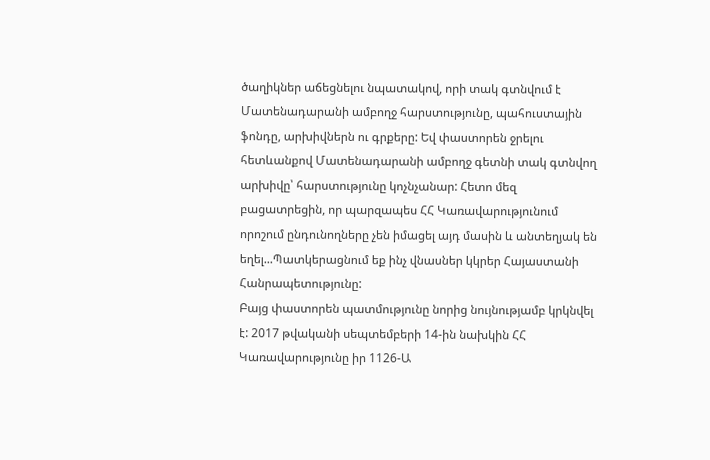ծաղիկներ աճեցնելու նպատակով, որի տակ գտնվում է Մատենադարանի ամբողջ հարստությունը, պահուստային ֆոնդը, արխիվներն ու գրքերը: Եվ փաստորեն ջրելու հետևանքով Մատենադարանի ամբողջ գետնի տակ գտնվող արխիվը՝ հարստությունը կոչնչանար: Հետո մեզ բացատրեցին, որ պարզապես ՀՀ Կառավարությունում որոշում ընդունողները չեն իմացել այդ մասին և անտեղյակ են եղել...Պատկերացնում եք ինչ վնասներ կկրեր Հայաստանի Հանրապետությունը:
Բայց փաստորեն պատմությունը նորից նույնությամբ կրկնվել է: 2017 թվականի սեպտեմբերի 14-ին նախկին ՀՀ Կառավարությունը իր 1126-Ա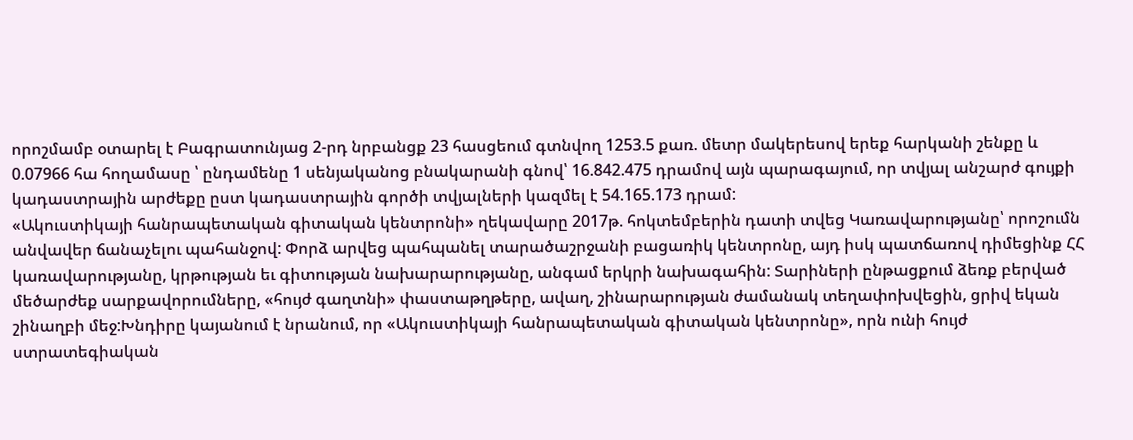որոշմամբ օտարել է Բագրատունյաց 2-րդ նրբանցք 23 հասցեում գտնվող 1253.5 քառ. մետր մակերեսով երեք հարկանի շենքը և 0.07966 հա հողամասը ՝ ընդամենը 1 սենյականոց բնակարանի գնով՝ 16.842.475 դրամով այն պարագայում, որ տվյալ անշարժ գույքի կադաստրային արժեքը ըստ կադաստրային գործի տվյալների կազմել է 54.165.173 դրամ:
«Ակուստիկայի հանրապետական գիտական կենտրոնի» ղեկավարը 2017թ. հոկտեմբերին դատի տվեց Կառավարությանը՝ որոշումն անվավեր ճանաչելու պահանջով: Փորձ արվեց պահպանել տարածաշրջանի բացառիկ կենտրոնը, այդ իսկ պատճառով դիմեցինք ՀՀ կառավարությանը, կրթության եւ գիտության նախարարությանը, անգամ երկրի նախագահին: Տարիների ընթացքում ձեռք բերված մեծարժեք սարքավորումները, «հույժ գաղտնի» փաստաթղթերը, ավաղ, շինարարության ժամանակ տեղափոխվեցին, ցրիվ եկան շինաղբի մեջ:Խնդիրը կայանում է նրանում, որ «Ակուստիկայի հանրապետական գիտական կենտրոնը», որն ունի հույժ ստրատեգիական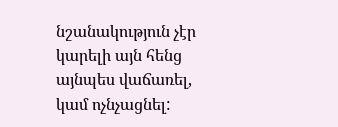նշանակություն չէր կարելի այն հենց այնպես վաճառել, կամ ոչնչացնել: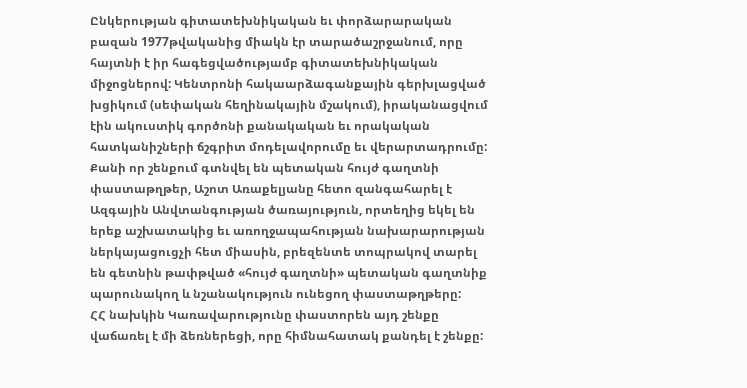Ընկերության գիտատեխնիկական եւ փորձարարական բազան 1977թվականից միակն էր տարածաշրջանում, որը հայտնի է իր հագեցվածությամբ գիտատեխնիկական միջոցներով: Կենտրոնի հակաարձագանքային գերխլացված խցիկում (սեփական հեղինակային մշակում), իրականացվում էին ակուստիկ գործոնի քանակական եւ որակական հատկանիշների ճշգրիտ մոդելավորումը եւ վերարտադրումը: Քանի որ շենքում գտնվել են պետական հույժ գաղտնի փաստաթղթեր, Աշոտ Առաքելյանը հետո զանգահարել է Ազգային Անվտանգության ծառայություն, որտեղից եկել են երեք աշխատակից եւ առողջապահության նախարարության ներկայացուցչի հետ միասին, բրեզենտե տոպրակով տարել են գետնին թափթված «հույժ գաղտնի» պետական գաղտնիք պարունակող և նշանակություն ունեցող փաստաթղթերը:
ՀՀ նախկին Կառավարությունը փաստորեն այդ շենքը վաճառել է մի ձեռներեցի, որը հիմնահատակ քանդել է շենքը: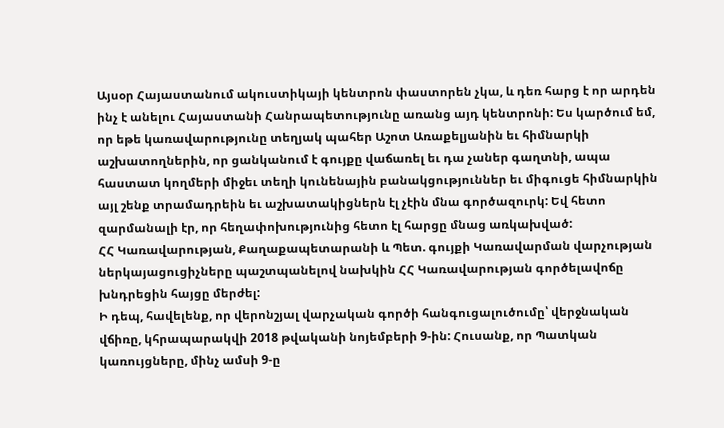Այսօր Հայաստանում ակուստիկայի կենտրոն փաստորեն չկա, և դեռ հարց է որ արդեն ինչ է անելու Հայաստանի Հանրապետությունը առանց այդ կենտրոնի: Ես կարծում եմ, որ եթե կառավարությունը տեղյակ պահեր Աշոտ Առաքելյանին եւ հիմնարկի աշխատողներին, որ ցանկանում է գույքը վաճառել եւ դա չաներ գաղտնի, ապա հաստատ կողմերի միջեւ տեղի կունենային բանակցություններ եւ միգուցե հիմնարկին այլ շենք տրամադրեին եւ աշխատակիցներն էլ չէին մնա գործազուրկ: Եվ հետո զարմանալի էր, որ հեղափոխությունից հետո էլ հարցը մնաց առկախված:
ՀՀ Կառավարության, Քաղաքապետարանի և Պետ. գույքի Կառավարման վարչության ներկայացուցիչները պաշտպանելով նախկին ՀՀ Կառավարության գործելավոճը խնդրեցին հայցը մերժել:
Ի դեպ, հավելենք, որ վերոնշյալ վարչական գործի հանգուցալուծումը՝ վերջնական վճիռը, կհրապարակվի 2018 թվականի նոյեմբերի 9-ին: Հուսանք, որ Պատկան կառույցները, մինչ ամսի 9-ը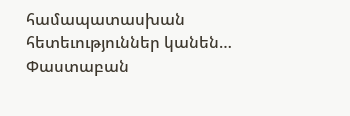համապատասխան հետեւություններ կանեն…
Փաստաբան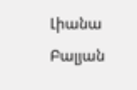Լիանա Բալյան